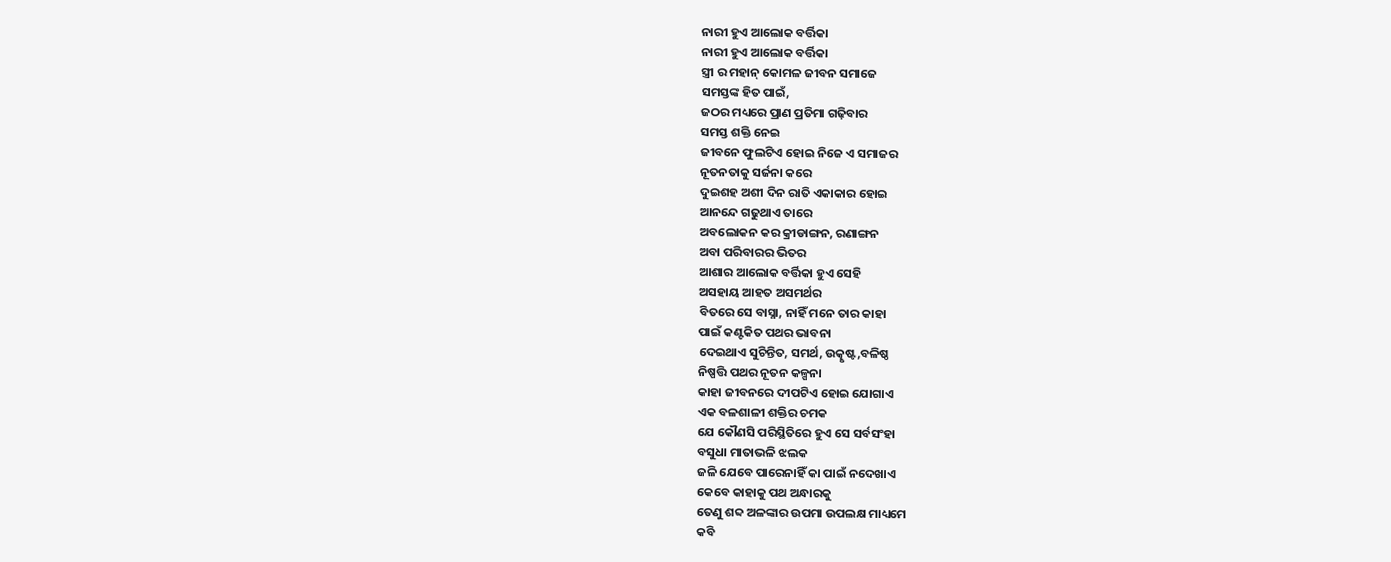ନାରୀ ହୁଏ ଆଲୋକ ବର୍ତ୍ତିକା
ନାରୀ ହୁଏ ଆଲୋକ ବର୍ତ୍ତିକା
ସ୍ତ୍ରୀ ର ମହାନ୍ କୋମଳ ଜୀବନ ସମାଜେ
ସମସ୍ତଙ୍କ ହିତ ପାଇଁ,
ଜଠର ମଧ୍ୟରେ ପ୍ରାଣ ପ୍ରତିମା ଗଢ଼ିବାର
ସମସ୍ତ ଶକ୍ତି ନେଇ
ଜୀବନେ ଫୁଲଟିଏ ହୋଇ ନିଜେ ଏ ସମାଜର
ନୂତନତାକୁ ସର୍ଜନା କରେ
ଦୁଇଶହ ଅଶୀ ଦିନ ରାତି ଏକାକାର ହୋଇ
ଆନନ୍ଦେ ଗଢୁଥାଏ ତାରେ
ଅବଲୋକନ କର କ୍ରୀଡାଙ୍ଗନ, ରଣାଙ୍ଗନ
ଅବା ପରିବାରର ଭିତର
ଆଶାର ଆଲୋକ ବର୍ତ୍ତିକା ହୁଏ ସେହି
ଅସହାୟ ଆହତ ଅସମର୍ଥର
ବିତରେ ସେ ବାସ୍ନା, ନାହିଁ ମନେ ତାର କାହା
ପାଇଁ କଣ୍ଟକିତ ପଥର ଭାବନା
ଦେଇଥାଏ ସୁଚିନ୍ତିତ, ସମର୍ଥ, ଉତ୍କୃଷ୍ଟ,ବଳିଷ୍ଠ
ନିଷ୍ପତ୍ତି ପଥର ନୂତନ କଳ୍ପନା
କାହା ଜୀବନରେ ଦୀପଟିଏ ହୋଇ ଯୋଗାଏ
ଏକ ବଳଶାଳୀ ଶକ୍ତିର ଚମକ
ଯେ କୌଣସି ପରିସ୍ଥିତିରେ ହୁଏ ସେ ସର୍ବସଂହା
ବସୁଧା ମାତାଭଳି ଝଲକ
ଜଳି ଯେବେ ପାରେନାହିଁ କା ପାଇଁ ନଦେଖାଏ
କେବେ କାହାକୁ ପଥ ଅନ୍ଧାରକୁ
ତେଣୁ ଶବ୍ଦ ଅଳଙ୍କାର ଉପମା ଉପଲକ୍ଷ ମାଧ୍ୟମେ
କବି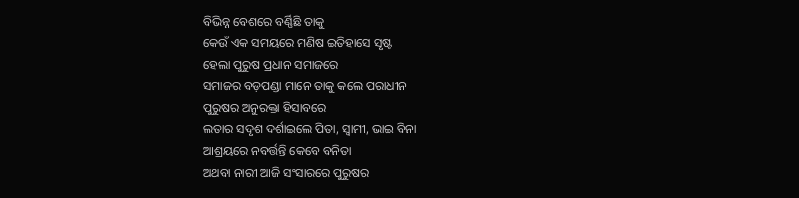ବିଭିନ୍ନ ବେଶରେ ବର୍ଣ୍ଣିଛି ତାକୁ
କେଉଁ ଏକ ସମୟରେ ମଣିଷ ଇତିହାସେ ସୃଷ୍ଟ
ହେଲା ପୁରୁଷ ପ୍ରଧାନ ସମାଜରେ
ସମାଜର ବଡ଼ପଣ୍ଡା ମାନେ ତାକୁ କଲେ ପରାଧୀନ
ପୁରୁଷର ଅନୁରକ୍ତା ହିସାବରେ
ଲତାର ସଦୃଶ ଦର୍ଶାଇଲେ ପିତା, ସ୍ୱାମୀ, ଭାଇ ବିନା
ଆଶ୍ରୟରେ ନବର୍ତ୍ତନ୍ତି କେବେ ବନିତା
ଅଥବା ନାରୀ ଆଜି ସଂସାରରେ ପୁରୁଷର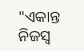"ଏକାନ୍ତ
ନିଜସ୍ୱ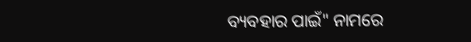ବ୍ୟବହାର ପାଇଁ" ନାମରେ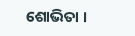ଶୋଭିତା ।